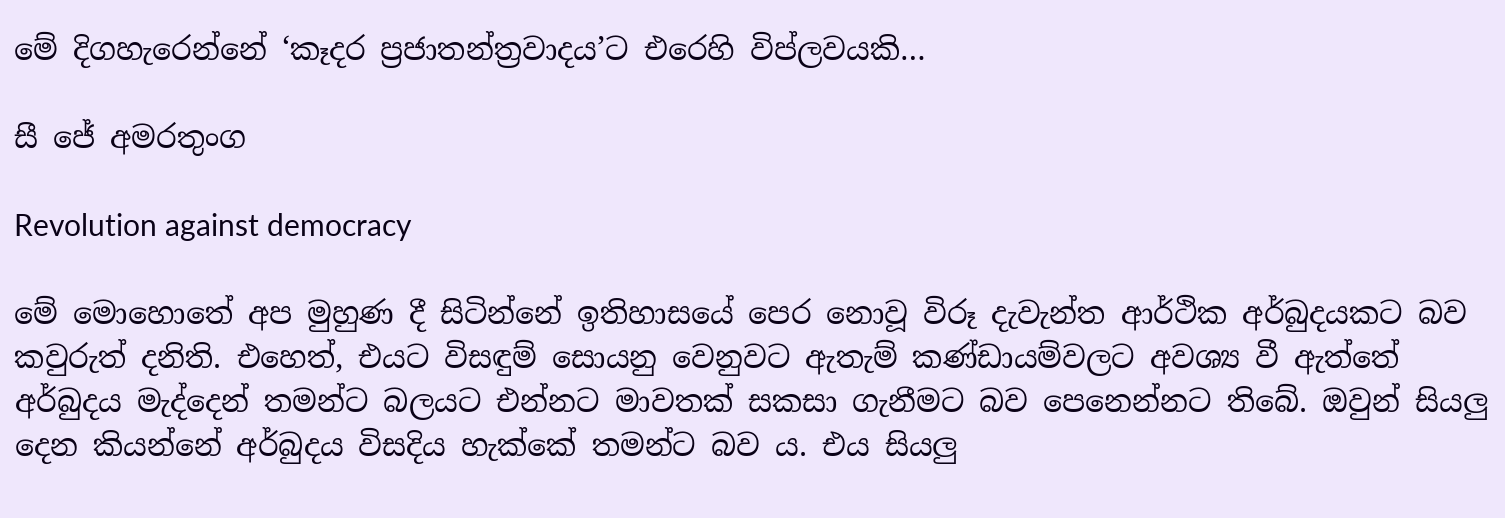මේ දිගහැරෙන්නේ ‘කෑදර ප්‍රජාතන්ත්‍රවාදය’ට එරෙහි විප්ලවයකි…

සී ජේ අමරතුංග

Revolution against democracy

මේ මොහොතේ අප මුහුණ දී සිටින්නේ ඉතිහාසයේ පෙර නොවූ විරූ දැවැන්ත ආර්ථික අර්බුදයකට බව කවුරුත් දනිති. එහෙත්, එයට විසඳුම් සොයනු වෙනුවට ඇතැම් කණ්ඩායම්වලට අවශ්‍ය වී ඇත්තේ අර්බුදය මැද්දෙන් තමන්ට බලයට එන්නට මාවතක් සකසා ගැනීමට බව පෙනෙන්නට තිබේ. ඔවුන් සියලු දෙන කියන්නේ අර්බුදය විසදිය හැක්කේ තමන්ට බව ය. එය සියලු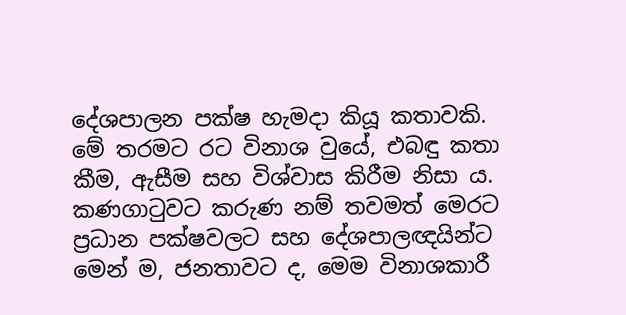දේශපාලන පක්ෂ හැමදා කියූ කතාවකි. මේ තරමට රට විනාශ වුයේ, එබඳු කතා කීම, ඇසීම සහ විශ්වාස කිරීම නිසා ය. කණගාටුවට කරුණ නම් තවමත් මෙරට ප්‍රධාන පක්ෂවලට සහ දේශපාලඥයින්ට මෙන් ම, ජනතාවට ද, මෙම විනාශකාරී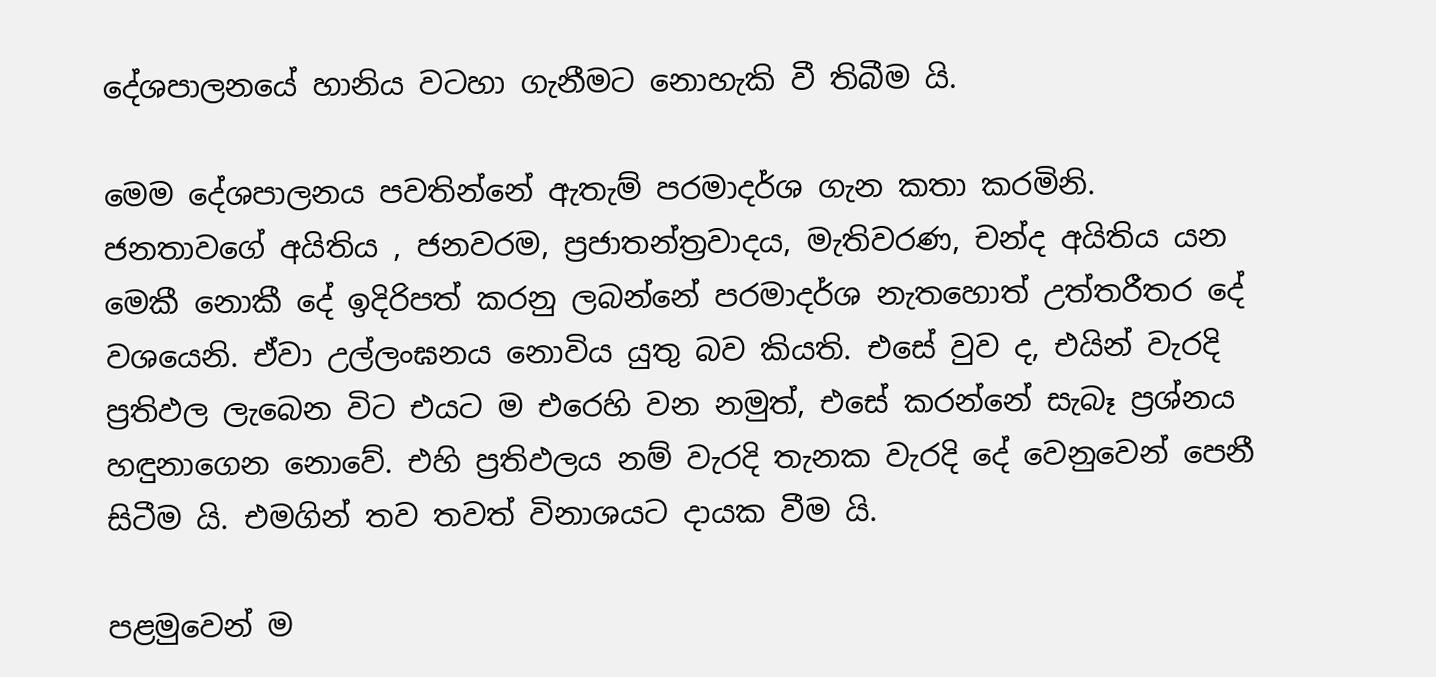දේශපාලනයේ හානිය වටහා ගැනීමට නොහැකි වී තිබීම යි.

මෙම දේශපාලනය පවතින්නේ ඇතැම් පරමාදර්ශ ගැන කතා කරමිනි. ජනතාවගේ අයිතිය , ජනවරම, ප්‍රජාතන්ත්‍රවාදය, මැතිවරණ, චන්ද අයිතිය යන මෙකී නොකී දේ ඉදිරිපත් කරනු ලබන්නේ පරමාදර්ශ නැතහොත් උත්තරීතර දේ වශයෙනි. ඒවා උල්ලංඝනය නොවිය යුතු බව කියති. එසේ වුව ද, එයින් වැරදි ප්‍රතිඵල ලැබෙන විට එයට ම එරෙහි වන නමුත්, එසේ කරන්නේ සැබෑ ප්‍රශ්නය හඳුනාගෙන නොවේ. එහි ප්‍රතිඵලය නම් වැරදි තැනක වැරදි දේ වෙනුවෙන් පෙනී සිටීම යි. එමගින් තව තවත් විනාශයට දායක වීම යි.

පළමුවෙන් ම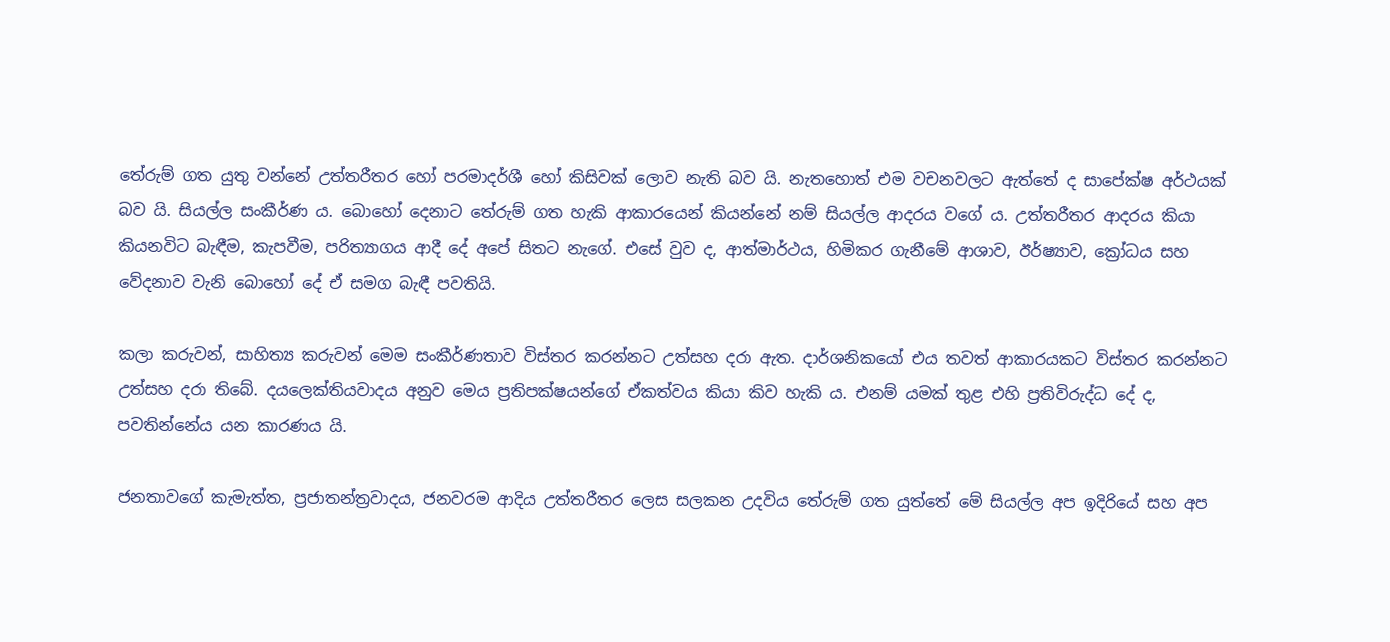තේරුම් ගත යුතු වන්නේ උත්තරීතර හෝ පරමාදර්ශී හෝ කිසිවක් ලොව නැති බව යි. නැතහොත් එම වචනවලට ඇත්තේ ද සාපේක්ෂ අර්ථයක් බව යි. සියල්ල සංකීර්ණ ය. බොහෝ දෙනාට තේරුම් ගත හැකි ආකාරයෙන් කියන්නේ නම් සියල්ල ආදරය වගේ ය. උත්තරීතර ආදරය කියා කියනවිට බැඳීම, කැපවීම, පරිත්‍යාගය ආදී දේ අපේ සිතට නැගේ. එසේ වුව ද, ආත්මාර්ථය, හිමිකර ගැනීමේ ආශාව, ඊර්ෂ්‍යාව, ක්‍රෝධය සහ වේදනාව වැනි බොහෝ දේ ඒ සමග බැඳී පවතියි.

කලා කරුවන්, සාහිත්‍ය කරුවන් මෙම සංකීර්ණතාව විස්තර කරන්නට උත්සහ දරා ඇත. දාර්ශනිකයෝ එය තවත් ආකාරයකට විස්තර කරන්නට උත්සහ දරා තිබේ. දයලෙක්තියවාදය අනුව මෙය ප්‍රතිපක්ෂයන්ගේ ඒකත්වය කියා කිව හැකි ය. එනම් යමක් තුළ එහි ප්‍රතිවිරුද්ධ දේ ද, පවතින්නේය යන කාරණය යි.

ජනතාවගේ කැමැත්ත, ප්‍රජාතන්ත්‍රවාදය, ජනවරම ආදිය උත්තරීතර ලෙස සලකන උදවිය තේරුම් ගත යුත්තේ මේ සියල්ල අප ඉදිරියේ සහ අප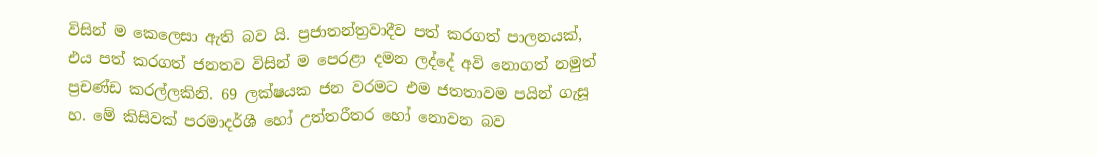විසින් ම කෙලෙසා ඇති බව යි. ප්‍රජාතන්ත්‍රවාදීව පත් කරගත් පාලනයක්, එය පත් කරගත් ජනතව විසින් ම පෙරළා දමන ලද්දේ අවි නොගත් නමුත් ප්‍රචණ්ඩ කරල්ලකිනි. 69 ලක්ෂයක ජන වරමට එම ජතතාවම පයින් ගැසූ හ. මේ කිසිවක් පරමාදර්ශී හෝ උත්තරීතර හෝ නොවන බව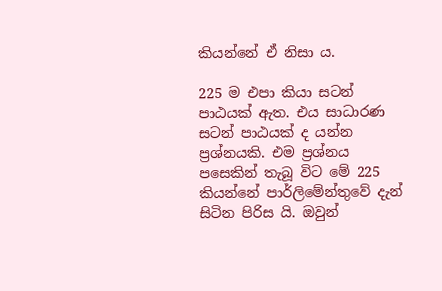කියන්නේ ඒ නිසා ය.

225 ම එපා කියා සටන් පාඨයක් ඇත. එය සාධාරණ සටන් පාඨයක් ද යන්න ප්‍රශ්නයකි. එම ප්‍රශ්නය පසෙකින් තැබූ විට මේ 225 කියන්නේ පාර්ලිමේන්තුවේ දැන් සිටින පිරිස යි. ඔවුන්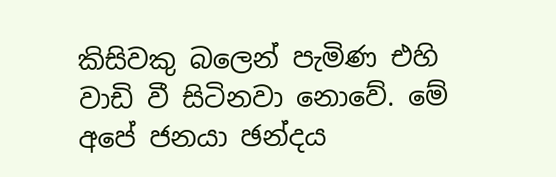කිසිවකු බලෙන් පැමිණ එහි වාඩි වී සිටිනවා නොවේ. මේ අපේ ජනයා ඡන්දය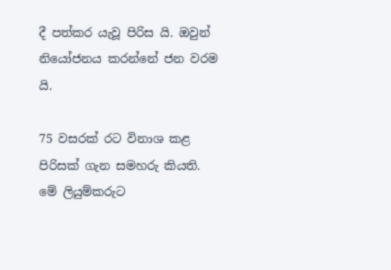දී පත්කර යැවූ පිරිස යි. ඔවුන් නියෝජනය කරන්නේ ජන වරම යි.

75 වසරක් රට විනාශ කළ පිරිසක් ගැන සමහරු කියති. මේ ලියුම්කරුට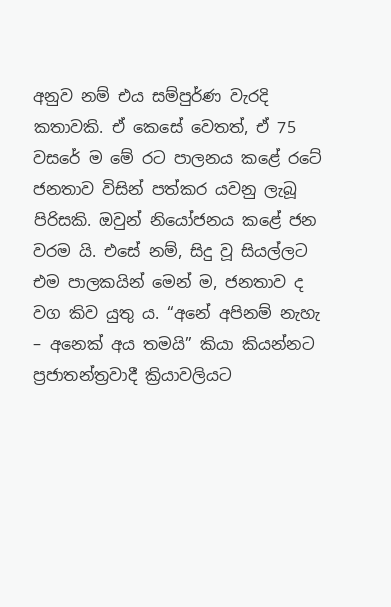අනුව නම් එය සම්පුර්ණ වැරදි කතාවකි. ඒ කෙසේ වෙතත්, ඒ 75 වසරේ ම මේ රට පාලනය කළේ රටේ ජනතාව විසින් පත්කර යවනු ලැබූ පිරිසකි. ඔවුන් නියෝජනය කළේ ජන වරම යි. එසේ නම්, සිදු වූ සියල්ලට එම පාලකයින් මෙන් ම, ජනතාව ද වග කිව යුතු ය. “අනේ අපිනම් නැහැ – අනෙක් අය තමයි” කියා කියන්නට ප්‍රජාතන්ත්‍රවාදී ක්‍රියාවලියට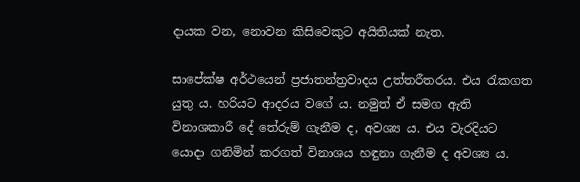දායක වන, නොවන කිසිවෙකුට අයිතියක් නැත.

සාපේක්ෂ අර්ථයෙන් ප්‍රජාතන්ත්‍රවාදය උත්තරීතරය. එය රැකගත යුතු ය. හරියට ආදරය වගේ ය. නමුත් ඒ සමග ඇති විනාශකාරී දේ තේරුම් ගැනීම ද, අවශ්‍ය ය. එය වැරදියට යොදා ගනිමින් කරගත් විනාශය හඳුනා ගැනීම ද අවශ්‍ය ය.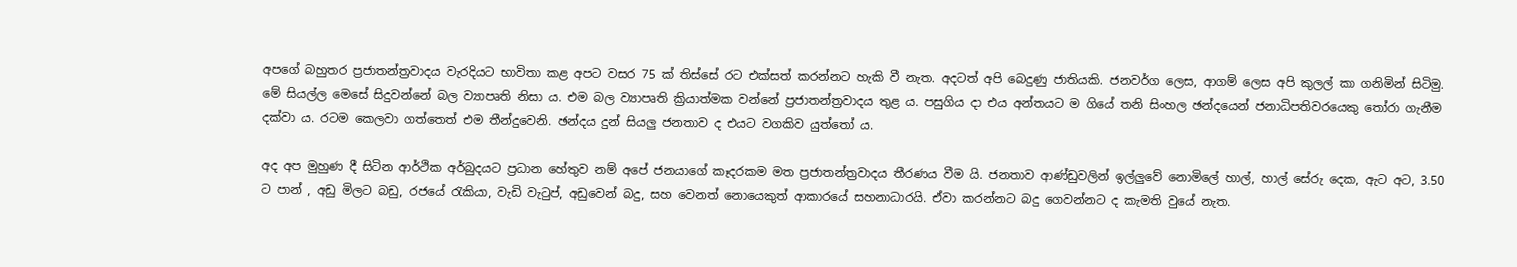අපගේ බහුතර ප්‍රජාතන්ත්‍රවාදය වැරදියට භාවිතා කළ අපට වසර 75 ක් තිස්සේ රට එක්සත් කරන්නට හැකි වී නැත. අදටත් අපි බෙදුණු ජාතියකි. ජනවර්ග ලෙස, ආගම් ලෙස අපි කුලල් කා ගනිමින් සිටිමු. මේ සියල්ල මෙසේ සිදුවන්නේ බල ව්‍යාපෘති නිසා ය. එම බල ව්‍යාපෘති ක්‍රියාත්මක වන්නේ ප්‍රජාතන්ත්‍රවාදය තුළ ය. පසුගිය දා එය අන්තයට ම ගියේ තනි සිංහල ඡන්දයෙන් ජනාධිපතිවරයෙකු තෝරා ගැනීම දක්වා ය. රටම කෙලවා ගත්තෙත් එම තීන්දුවෙනි. ඡන්දය දුන් සියලු ජනතාව ද එයට වගකිව යුත්තෝ ය.

අද අප මුහුණ දී සිටින ආර්ථික අර්බුදයට ප්‍රධාන හේතුව නම් අපේ ජනයාගේ කෑදරකම මත ප්‍රජාතන්ත්‍රවාදය තීරණය වීම යි. ජනතාව ආණ්ඩුවලින් ඉල්ලුවේ නොමිලේ හාල්, හාල් සේරු දෙක, ඇට අට, 3.50 ට පාන් , අඩු මිලට බඩු, රජයේ රැකියා, වැඩි වැටුප්, අඩුවෙන් බදු, සහ වෙනත් නොයෙකුත් ආකාරයේ සහනාධාරයි. ඒවා කරන්නට බදු ගෙවන්නට ද කැමති වුයේ නැත.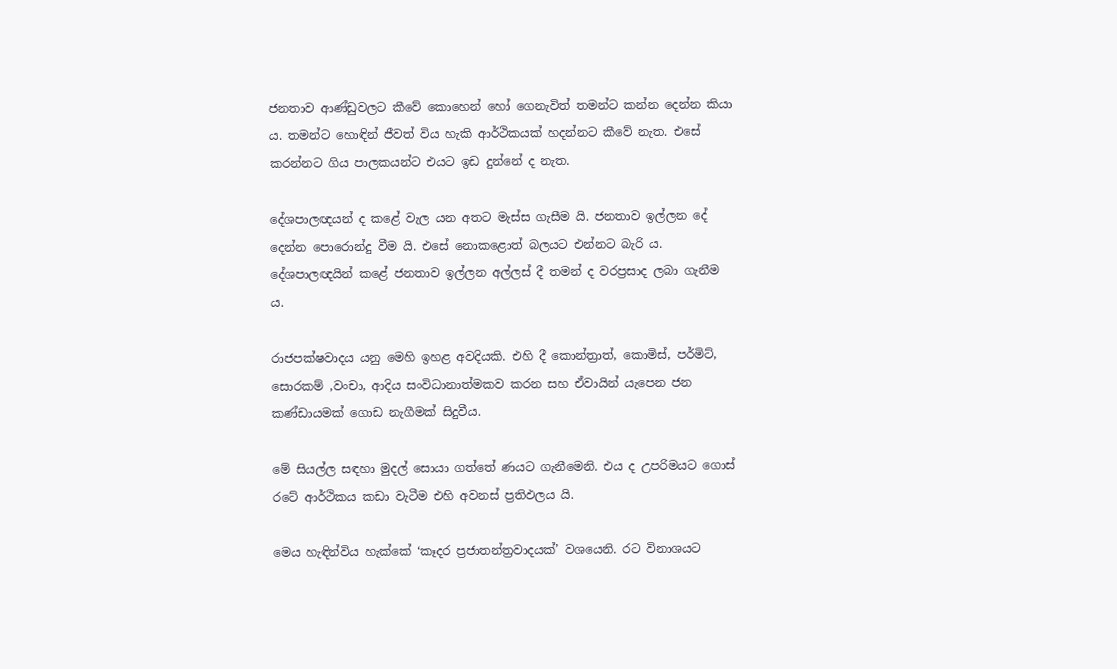ජනතාව ආණ්ඩුවලට කීවේ කොහෙන් හෝ ගෙනැවිත් තමන්ට කන්න දෙන්න කියා ය. තමන්ට හොඳින් ජීවත් විය හැකි ආර්ථිකයක් හදන්නට කීවේ නැත. එසේ කරන්නට ගිය පාලකයන්ට එයට ඉඩ දුන්නේ ද නැත.

දේශපාලඥයන් ද කළේ වැල යන අතට මැස්ස ගැසීම යි. ජනතාව ඉල්ලන දේ දෙන්න පොරොන්දු වීම යි. එසේ නොකළොත් බලයට එන්නට බැරි ය. දේශපාලඥයින් කළේ ජනතාව ඉල්ලන අල්ලස් දී තමන් ද වරප්‍රසාද ලබා ගැනීම ය.

රාජපක්ෂවාදය යනු මෙහි ඉහළ අවදියකි. එහි දී කොන්ත්‍රාත්, කොමිස්, පර්මිට්, සොරකම් ,වංචා, ආදිය සංවිධානාත්මකව කරන සහ ඒවායින් යැපෙන ජන කණ්ඩායමක් ගොඩ නැගීමක් සිදුවීය.

මේ සියල්ල සඳහා මුදල් සොයා ගත්තේ ණයට ගැනීමෙනි. එය ද උපරිමයට ගොස් රටේ ආර්ථිකය කඩා වැටීම එහි අවනස් ප්‍රතිඵලය යි.

මෙය හැඳින්විය හැක්කේ ‘කෑදර ප්‍රජාතන්ත්‍රවාදයක්’ වශයෙනි. රට විනාශයට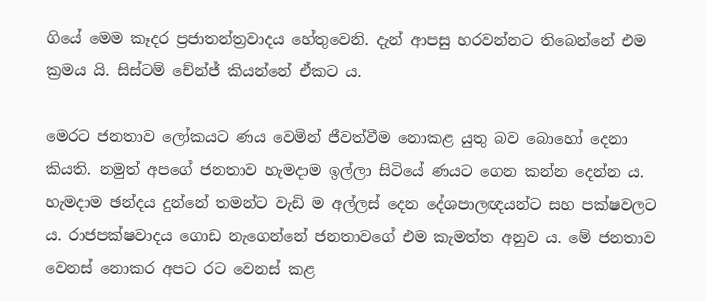ගියේ මෙම කෑදර ප්‍රජාතන්ත්‍රවාදය හේතුවෙනි. දැන් ආපසු හරවන්නට තිබෙන්නේ එම ක්‍රමය යි. සිස්ටම් චේන්ජ් කියන්නේ ඒකට ය.

මෙරට ජනතාව ලෝකයට ණය වෙමින් ජීවත්වීම නොකළ යුතු බව බොහෝ දෙනා කියති. නමුත් අපගේ ජනතාව හැමදාම ඉල්ලා සිටියේ ණයට ගෙන කන්න දෙන්න ය. හැමදාම ඡන්දය දුන්නේ තමන්ට වැඩි ම අල්ලස් දෙන දේශපාලඥයන්ට සහ පක්ෂවලට ය. රාජපක්ෂවාදය ගොඩ නැගෙන්නේ ජනතාවගේ එම කැමත්ත අනුව ය. මේ ජනතාව වෙනස් නොකර අපට රට වෙනස් කළ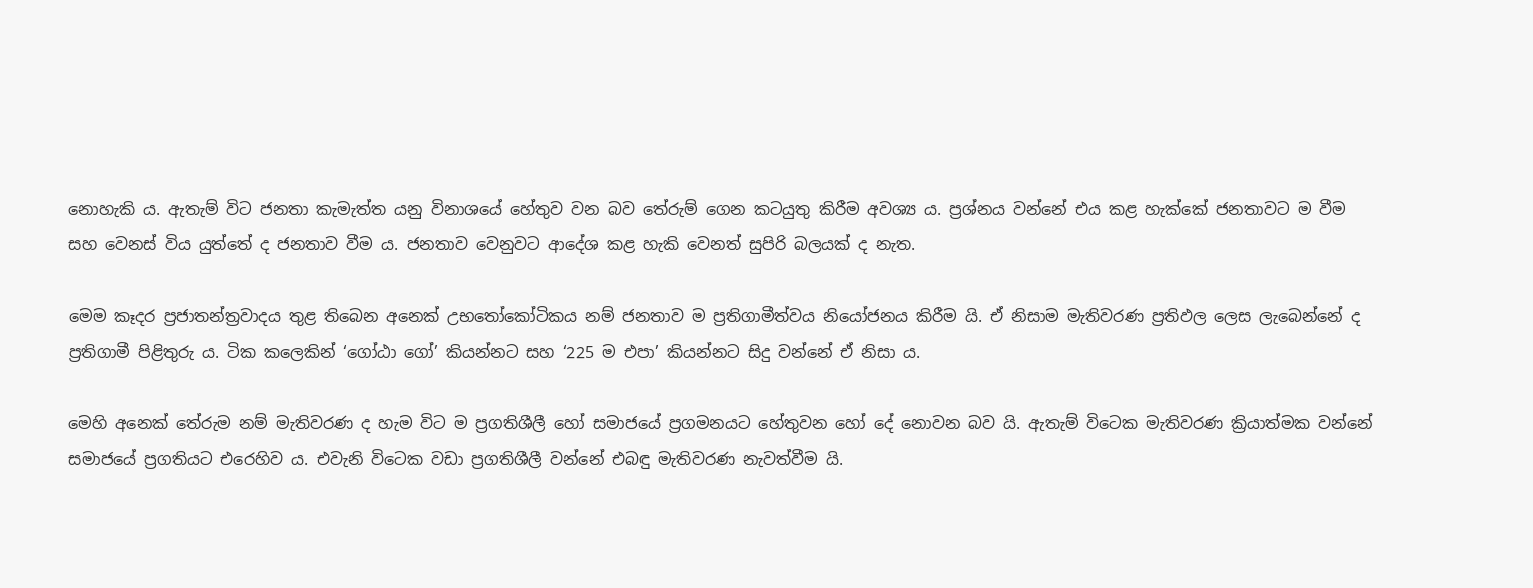නොහැකි ය. ඇතැම් විට ජනතා කැමැත්ත යනු විනාශයේ හේතුව වන බව තේරුම් ගෙන කටයුතු කිරීම අවශ්‍ය ය. ප්‍රශ්නය වන්නේ එය කළ හැක්කේ ජනතාවට ම වීම සහ වෙනස් විය යුත්තේ ද ජනතාව වීම ය. ජනතාව වෙනුවට ආදේශ කළ හැකි වෙනත් සුපිරි බලයක් ද නැත.

මෙම කෑදර ප්‍රජාතන්ත්‍රවාදය තුළ තිබෙන අනෙක් උභතෝකෝටිකය නම් ජනතාව ම ප්‍රතිගාමීත්වය නියෝජනය කිරීම යි. ඒ නිසාම මැතිවරණ ප්‍රතිඵල ලෙස ලැබෙන්නේ ද ප්‍රතිගාමී පිළිතුරු ය. ටික කලෙකින් ‘ගෝඨා ගෝ’ කියන්නට සහ ‘225 ම එපා’ කියන්නට සිදු වන්නේ ඒ නිසා ය.

මෙහි අනෙක් තේරුම නම් මැතිවරණ ද හැම විට ම ප්‍රගතිශීලී හෝ සමාජයේ ප්‍රගමනයට හේතුවන හෝ දේ නොවන බව යි. ඇතැම් විටෙක මැතිවරණ ක්‍රියාත්මක වන්නේ සමාජයේ ප්‍රගතියට එරෙහිව ය. එවැනි විටෙක වඩා ප්‍රගතිශීලී වන්නේ එබඳු මැතිවරණ නැවත්වීම යි.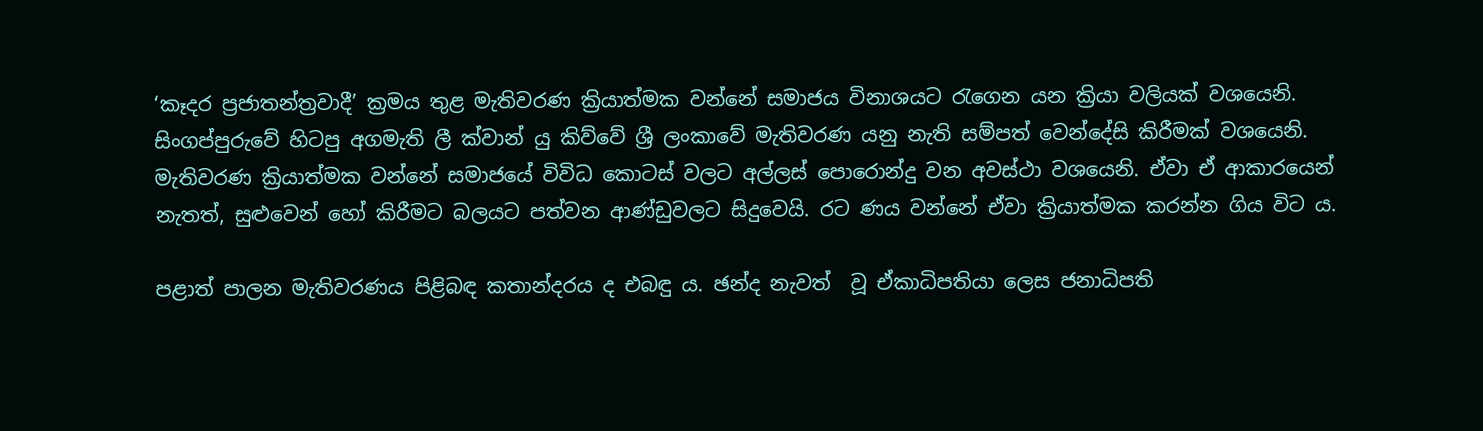‘කෑදර ප්‍රජාතන්ත්‍රවාදී’ ක්‍රමය තුළ මැතිවරණ ක්‍රියාත්මක වන්නේ සමාජය විනාශයට රැගෙන යන ක්‍රියා වලියක් වශයෙනි. සිංගප්පුරුවේ හිටපු අගමැති ලී ක්වාන් යු කිව්වේ ශ්‍රී ලංකාවේ මැතිවරණ යනු නැති සම්පත් වෙන්දේසි කිරීමක් වශයෙනි. මැතිවරණ ක්‍රියාත්මක වන්නේ සමාජයේ විවිධ කොටස් වලට අල්ලස් පොරොන්දු වන අවස්ථා වශයෙනි. ඒවා ඒ ආකාරයෙන් නැතත්, සුළුවෙන් හෝ කිරීමට බලයට පත්වන ආණ්ඩුවලට සිදුවෙයි. රට ණය වන්නේ ඒවා ක්‍රියාත්මක කරන්න ගිය විට ය.

පළාත් පාලන මැතිවරණය පිළිබඳ කතාන්දරය ද එබඳු ය. ඡන්ද නැවත්  වූ ඒකාධිපතියා ලෙස ජනාධිපති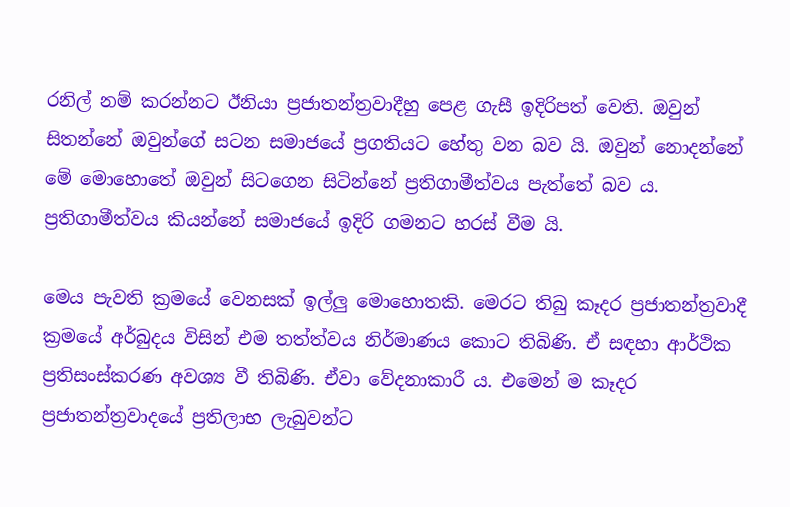රනිල් නම් කරන්නට ඊනියා ප්‍රජාතන්ත්‍රවාදීහු පෙළ ගැසී ඉදිරිපත් වෙති. ඔවුන් සිතන්නේ ඔවුන්ගේ සටන සමාජයේ ප්‍රගතියට හේතු වන බව යි. ඔවුන් නොදන්නේ මේ මොහොතේ ඔවුන් සිටගෙන සිටින්නේ ප්‍රතිගාමීත්වය පැත්තේ බව ය. ප්‍රතිගාමීත්වය කියන්නේ සමාජයේ ඉදිරි ගමනට හරස් වීම යි.

මෙය පැවති ක්‍රමයේ වෙනසක් ඉල්ලු මොහොතකි. මෙරට තිබු කෑදර ප්‍රජාතන්ත්‍රවාදී ක්‍රමයේ අර්බුදය විසින් එම තත්ත්වය නිර්මාණය කොට තිබිණි. ඒ සඳහා ආර්ථික ප්‍රතිසංස්කරණ අවශ්‍ය වී තිබිණි. ඒවා වේදනාකාරී ය. එමෙන් ම කෑදර ප්‍රජාතන්ත්‍රවාදයේ ප්‍රතිලාභ ලැබුවන්ට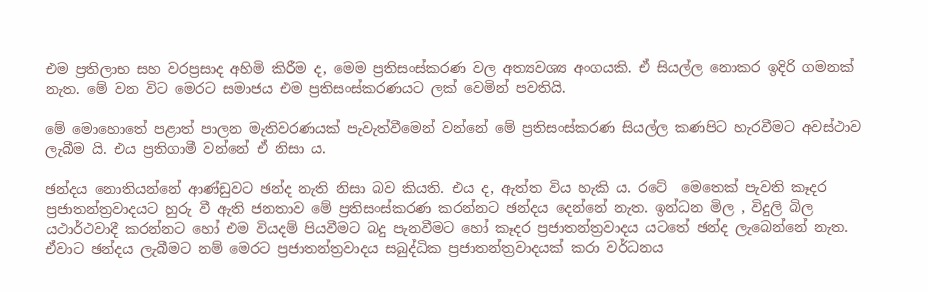එම ප්‍රතිලාභ සහ වරප්‍රසාද අහිමි කිරීම ද, මෙම ප්‍රතිසංස්කරණ වල අත්‍යවශ්‍ය අංගයකි. ඒ සියල්ල නොකර ඉදිරි ගමනක් නැත. මේ වන විට මෙරට සමාජය එම ප්‍රතිසංස්කරණයට ලක් වෙමින් පවතියි.

මේ මොහොතේ පළාත් පාලන මැතිවරණයක් පැවැත්වීමෙන් වන්නේ මේ ප්‍රතිසංස්කරණ සියල්ල කණපිට හැරවීමට අවස්ථාව ලැබීම යි. එය ප්‍රතිගාමී වන්නේ ඒ නිසා ය.

ඡන්දය නොතියන්නේ ආණ්ඩුවට ඡන්ද නැති නිසා බව කියති. එය ද, ඇත්ත විය හැකි ය. රටේ  මෙතෙක් පැවති කෑදර ප්‍රජාතන්ත්‍රවාදයට හුරු වී ඇති ජනතාව මේ ප්‍රතිසංස්කරණ කරන්නට ඡන්දය දෙන්නේ නැත. ඉන්ධන මිල , විදුලි බිල යථාර්ථවාදී කරන්නට හෝ එම වියදම් පියවීමට බදු පැනවීමට හෝ කෑදර ප්‍රජාතන්ත්‍රවාදය යටතේ ඡන්ද ලැබෙන්නේ නැත. ඒවාට ඡන්දය ලැබීමට නම් මෙරට ප්‍රජාතන්ත්‍රවාදය සබුද්ධික ප්‍රජාතන්ත්‍රවාදයක් කරා වර්ධනය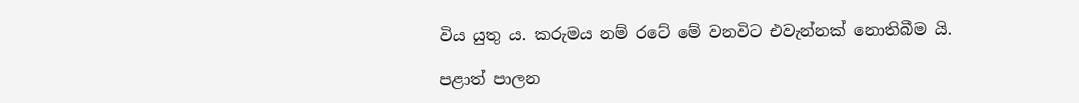විය යුතු ය. කරුමය නම් රටේ මේ වනවිට එවැන්නක් නොතිබීම යි.

පළාත් පාලන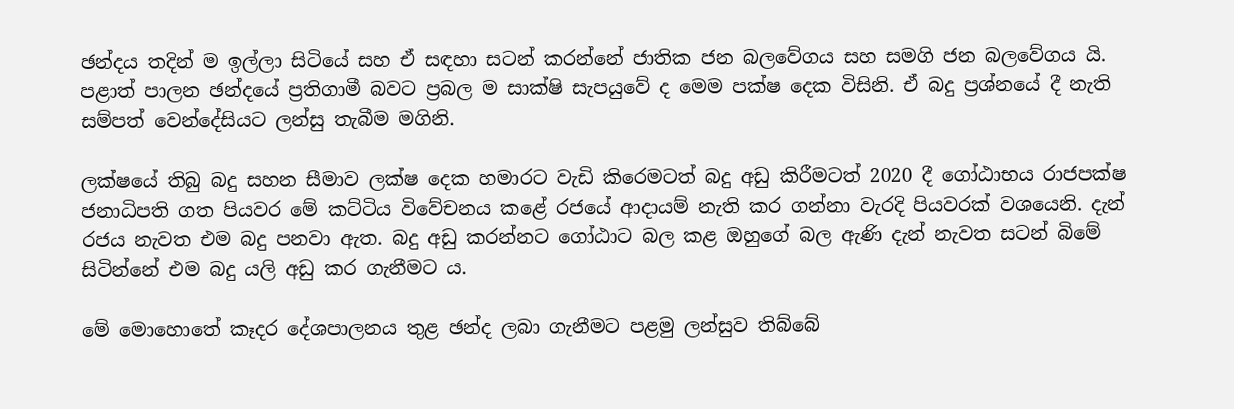ඡන්දය තදින් ම ඉල්ලා සිටියේ සහ ඒ සඳහා සටන් කරන්නේ ජාතික ජන බලවේගය සහ සමගි ජන බලවේගය යි. පළාත් පාලන ඡන්දයේ ප්‍රතිගාමී බවට ප්‍රබල ම සාක්ෂි සැපයුවේ ද මෙම පක්ෂ දෙක විසිනි. ඒ බදු ප්‍රශ්නයේ දී නැති සම්පත් වෙන්දේසියට ලන්සු තැබීම මගිනි.

ලක්ෂයේ තිබු බදු සහන සීමාව ලක්ෂ දෙක හමාරට වැඩි කිරෙමටත් බදු අඩු කිරීමටත් 2020 දී ගෝඨාභය රාජපක්ෂ ජනාධිපති ගත පියවර මේ කට්ටිය විවේචනය කළේ රජයේ ආදායම් නැති කර ගන්නා වැරදි පියවරක් වශයෙනි. දැන් රජය නැවත එම බදු පනවා ඇත. බදු අඩු කරන්නට ගෝඨාට බල කළ ඔහුගේ බල ඇණි දැන් නැවත සටන් බිමේ සිටින්නේ එම බදු යලි අඩු කර ගැනීමට ය.

මේ මොහොතේ කෑදර දේශපාලනය තුළ ඡන්ද ලබා ගැනීමට පළමු ලන්සුව තිබ්බේ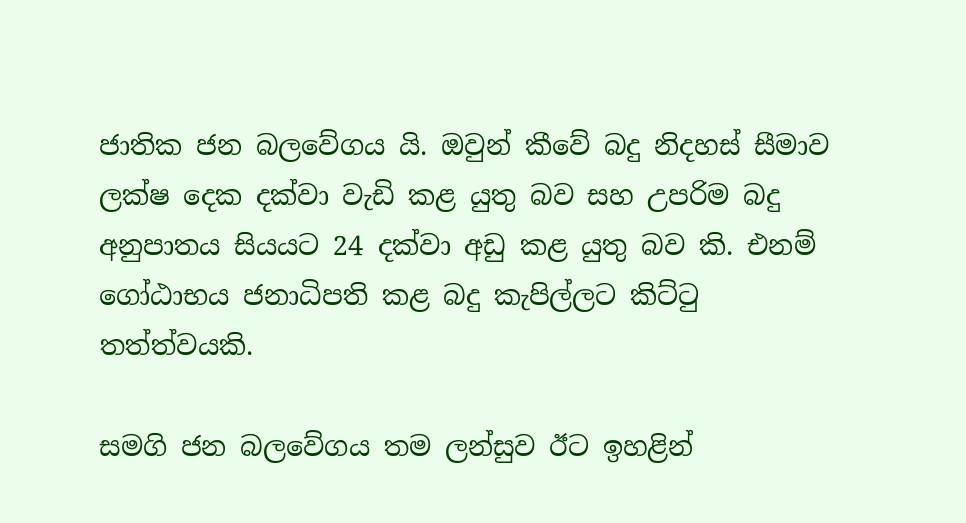ජාතික ජන බලවේගය යි. ඔවුන් කීවේ බදු නිදහස් සීමාව ලක්ෂ දෙක දක්වා වැඩි කළ යුතු බව සහ උපරිම බදු අනුපාතය සියයට 24 දක්වා අඩු කළ යුතු බව කි. එනම් ගෝඨාභය ජනාධිපති කළ බදු කැපිල්ලට කිට්ටු තත්ත්වයකි.

සමගි ජන බලවේගය තම ලන්සුව ඊට ඉහළින්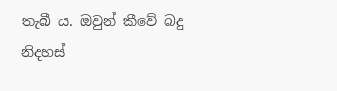තැබී ය. ඔවුන් කීවේ බදු නිදහස්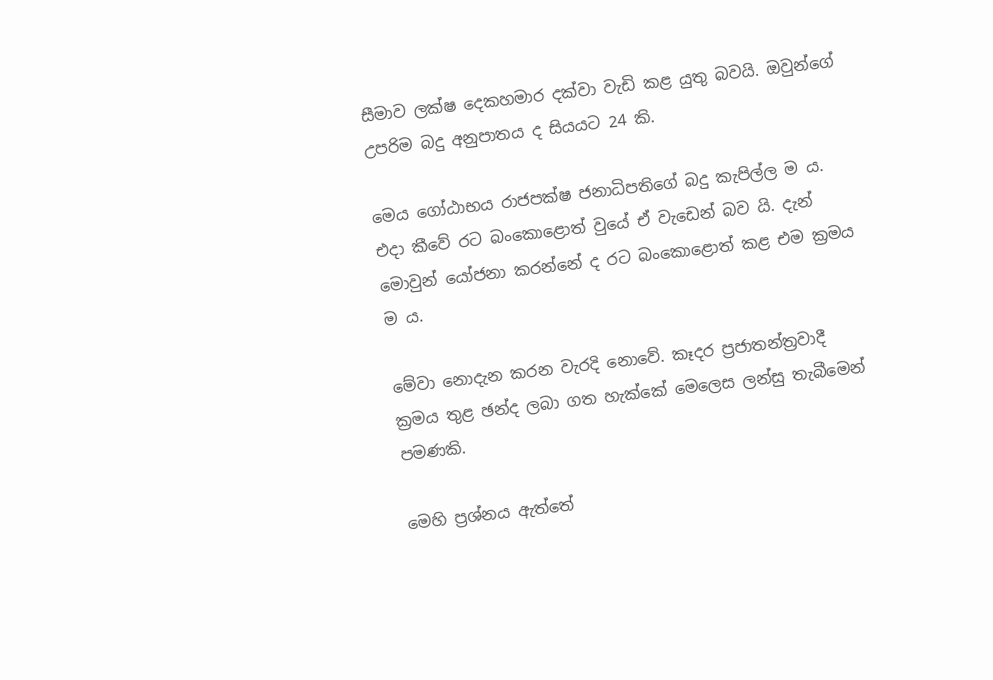සීමාව ලක්ෂ දෙකහමාර දක්වා වැඩි කළ යුතු බවයි. ඔවුන්ගේ උපරිම බදු අනුපාතය ද සියයට 24 කි.

මෙය ගෝඨාභය රාජපක්ෂ ජනාධිපතිගේ බදු කැපිල්ල ම ය. එදා කීවේ රට බංකොළොත් වුයේ ඒ වැඩෙන් බව යි. දැන් මොවුන් යෝජනා කරන්නේ ද රට බංකොළොත් කළ එම ක්‍රමය ම ය.

මේවා නොදැන කරන වැරදි නොවේ. කෑදර ප්‍රජාතන්ත්‍රවාදී ක්‍රමය තුළ ඡන්ද ලබා ගත හැක්කේ මෙලෙස ලන්සු තැබීමෙන් පමණකි.

මෙහි ප්‍රශ්නය ඇත්තේ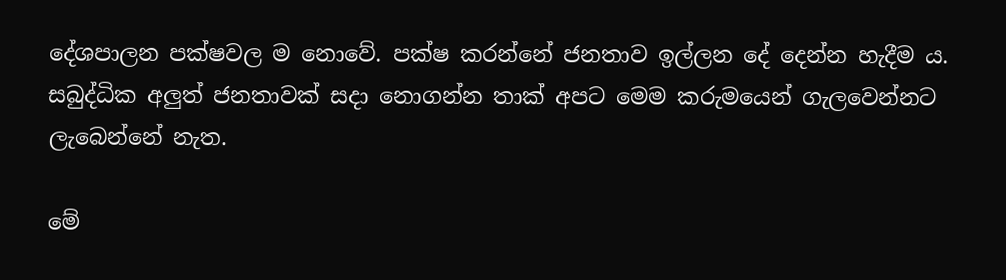දේශපාලන පක්ෂවල ම නොවේ. පක්ෂ කරන්නේ ජනතාව ඉල්ලන දේ දෙන්න හැදීම ය. සබුද්ධික අලුත් ජනතාවක් සදා නොගන්න තාක් අපට මෙම කරුමයෙන් ගැලවෙන්නට ලැබෙන්නේ නැත.

මේ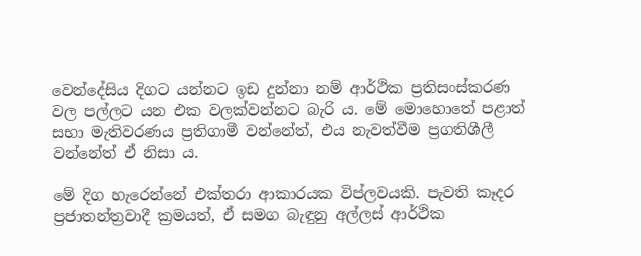වෙන්දේසිය දිගට යන්නට ඉඩ දුන්නා නම් ආර්ථික ප්‍රතිසංස්කරණ වල පල්ලට යන එක වලක්වන්නට බැරි ය. මේ මොහොතේ පළාත් සභා මැතිවරණය ප්‍රතිගාමී වන්නේත්, එය නැවත්වීම ප්‍රගතිශීලී වන්නේත් ඒ නිසා ය.

මේ දිග හැරෙන්නේ එක්තරා ආකාරයක විප්ලවයකි. පැවති කෑදර ප්‍රජාතන්ත්‍රවාදී ක්‍රමයත්, ඒ සමග බැඳුනු අල්ලස් ආර්ථික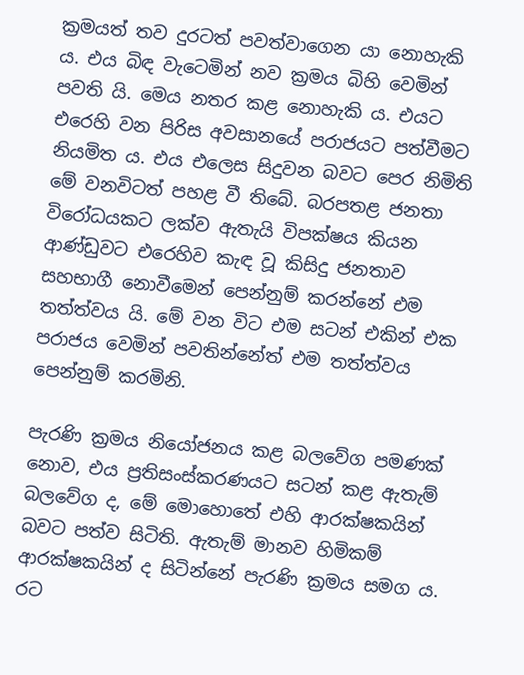ක්‍රමයත් තව දුරටත් පවත්වාගෙන යා නොහැකි ය. එය බිඳ වැටෙමින් නව ක්‍රමය බිහි වෙමින් පවති යි. මෙය නතර කළ නොහැකි ය. එයට එරෙහි වන පිරිස අවසානයේ පරාජයට පත්වීමට නියමිත ය. එය එලෙස සිදුවන බවට පෙර නිමිති මේ වනවිටත් පහළ වී තිබේ. බරපතළ ජනතා විරෝධයකට ලක්ව ඇතැයි විපක්ෂය කියන ආණ්ඩුවට එරෙහිව කැඳ වූ කිසිදු ජනතාව සහභාගී නොවීමෙන් පෙන්නුම් කරන්නේ එම තත්ත්වය යි. මේ වන විට එම සටන් එකින් එක පරාජය වෙමින් පවතින්නේත් එම තත්ත්වය පෙන්නුම් කරමිනි.

පැරණි ක්‍රමය නියෝජනය කළ බලවේග පමණක් නොව, එය ප්‍රතිසංස්කරණයට සටන් කළ ඇතැම්  බලවේග ද, මේ මොහොතේ එහි ආරක්ෂකයින් බවට පත්ව සිටිති. ඇතැම් මානව හිමිකම් ආරක්ෂකයින් ද සිටින්නේ පැරණි ක්‍රමය සමග ය. රට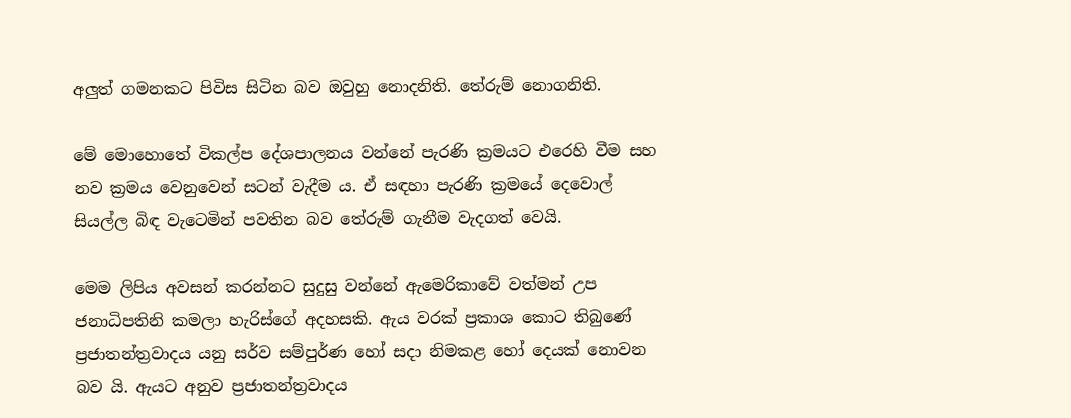අලුත් ගමනකට පිවිස සිටින බව ඔවුහු නොදනිති. තේරුම් නොගනිති.

මේ මොහොතේ විකල්ප දේශපාලනය වන්නේ පැරණි ක්‍රමයට එරෙහි වීම සහ නව ක්‍රමය වෙනුවෙන් සටන් වැදීම ය. ඒ සඳහා පැරණි ක්‍රමයේ දෙවොල් සියල්ල බිඳ වැටෙමින් පවතින බව තේරුම් ගැනීම වැදගත් වෙයි.

මෙම ලිපිය අවසන් කරන්නට සුදුසු වන්නේ ඇමෙරිකාවේ වත්මන් උප ජනාධිපතිනි කමලා හැරිස්ගේ අදහසකි. ඇය වරක් ප්‍රකාශ කොට තිබුණේ ප්‍රජාතන්ත්‍රවාදය යනු සර්ව සම්පුර්ණ හෝ සදා නිමකළ හෝ දෙයක් නොවන බව යි. ඇයට අනුව ප්‍රජාතන්ත්‍රවාදය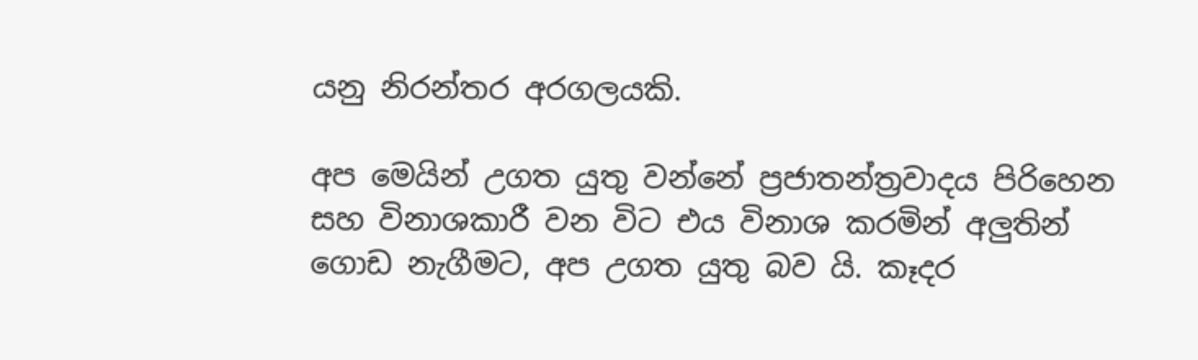යනු නිරන්තර අරගලයකි.

අප මෙයින් උගත යුතු වන්නේ ප්‍රජාතන්ත්‍රවාදය පිරිහෙන සහ විනාශකාරී වන විට එය විනාශ කරමින් අලුතින් ගොඩ නැගීමට, අප උගත යුතු බව යි. කෑදර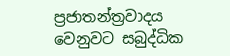ප්‍රජාතන්ත්‍රවාදය වෙනුවට සබුද්ධික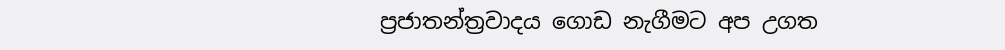ප්‍රජාතන්ත්‍රවාදය ගොඩ නැගීමට අප උගත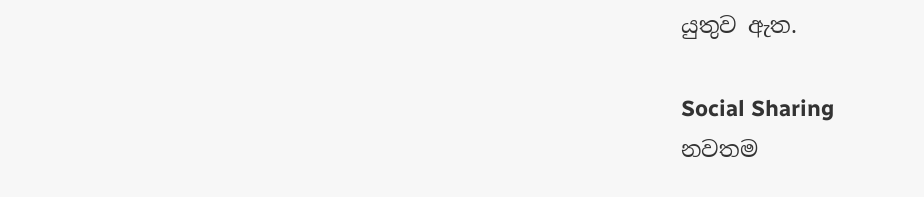යුතුව ඇත.

Social Sharing
නවතම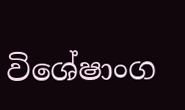විශේෂාංග